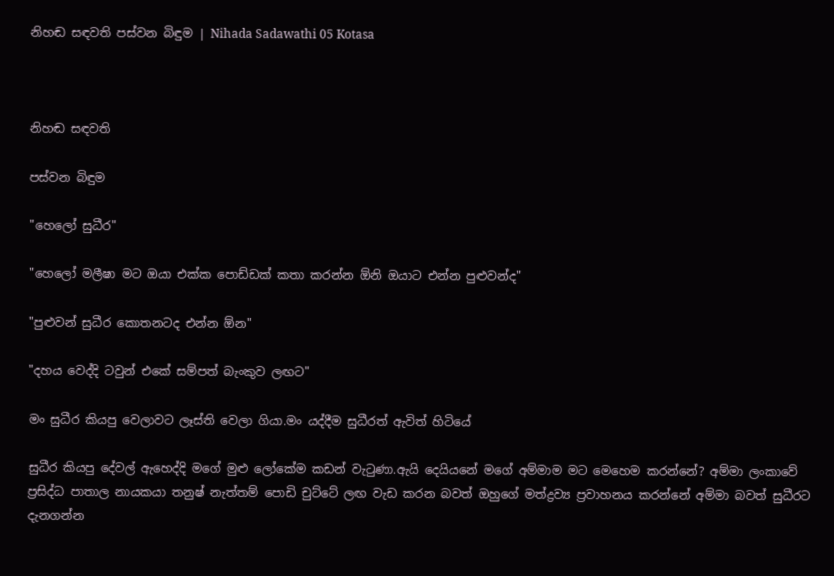නිහඬ සඳවති පස්වන බිඳුම | Nihada Sadawathi 05 Kotasa



නිහඬ සඳවති

පස්වන බිඳුම

"හෙලෝ සුධීර"

"හෙලෝ මලීෂා මට ඔයා එක්ක පොඩ්ඩක් කතා කරන්න ඕනි ඔයාට එන්න පුළුවන්ද"

"පුළුවන් සුධීර කොතනටද එන්න ඕන"

"දහය වෙද්දි ටවුන් එකේ සම්පත් බැංකුව ලඟට"

මං සුධීර කියපු වෙලාවට ලෑස්ති වෙලා ගියා.මං යද්දීම සුධීරත් ඇවිත් හිටියේ

සුධීර කියපු දේවල් ඇහෙද්දි මගේ මුළු ලෝකේම කඩන් වැටුණා.ඇයි දෙයියනේ මගේ අම්මාම මට මෙහෙම කරන්නේ? අම්මා ලංකාවේ ප්‍රසිද්ධ පාතාල නායකයා තනුෂ් නැත්තම් පොඩි චුට්ටේ ලඟ වැඩ කරන බවත් ඔහුගේ මත්ද්‍රව්‍ය ප්‍රවාහනය කරන්නේ අම්මා බවත් සුධීරට දැනගන්න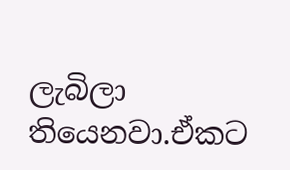ලැබිලා තියෙනවා.ඒකට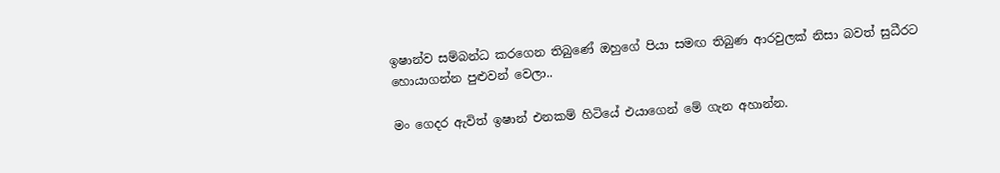ඉෂාන්ව සම්බන්ධ කරගෙන තිබුණේ ඔහුගේ පියා සමඟ තිබුණ ආරවුලක් නිසා බවත් සුධීරට හොයාගන්න පුළුවන් වෙලා..

මං ගෙදර ඇවිත් ඉෂාන් එනකම් හිටියේ එයාගෙන් මේ ගැන අහාන්න.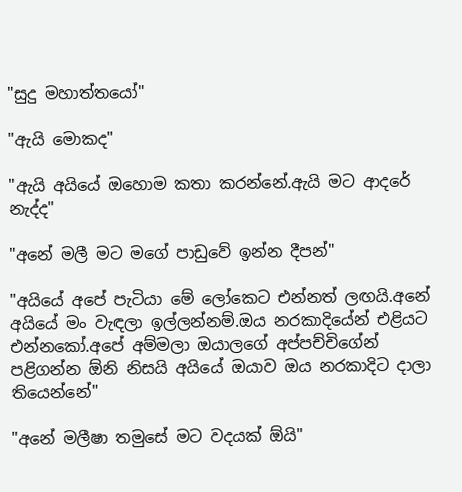"සුදු මහාත්තයෝ"

"ඇයි මොකද"

"ඇයි අයියේ ඔහොම කතා කරන්නේ.ඇයි මට ආදරේ නැද්ද"

"අනේ මලී මට මගේ පාඩුවේ ඉන්න දීපන්"

"අයියේ අපේ පැටියා මේ ලෝකෙට එන්නත් ලඟයි.අනේ අයියේ මං වැඳලා ඉල්ලන්නම්.ඔය නරකාදියේන් එළියට එන්නකෝ.අපේ අම්මලා ඔයාලගේ අප්පච්චිගේන් පළිගන්න ඕනි නිසයි අයියේ ඔයාව ඔය නරකාදිට දාලා තියෙන්නේ"

"අනේ මලීෂා තමුසේ මට වදයක් ඕයි"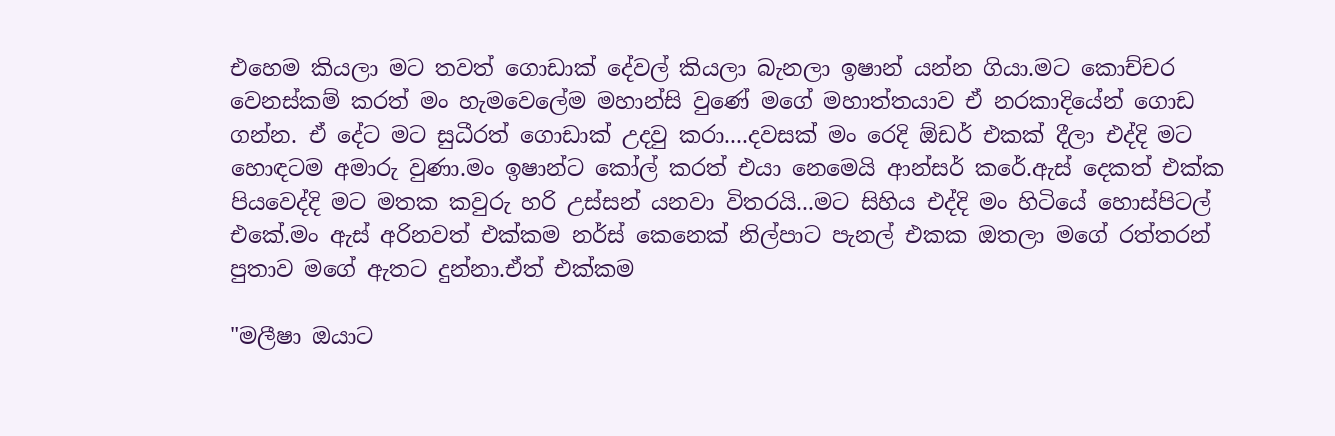එහෙම කියලා මට තවත් ගොඩාක් දේවල් කියලා බැනලා ඉෂාන් යන්න ගියා.මට කොච්චර වෙනස්කම් කරත් මං හැමවෙලේම මහාන්සි වුණේ මගේ මහාත්තයාව ඒ නරකාදියේන් ගොඩ ගන්න. ඒ දේට මට සුධීරත් ගොඩාක් උදවු කරා....දවසක් මං රෙදි ඕඩර් එකක් දීලා එද්දි මට හොඳටම අමාරු වුණා.මං ඉෂාන්ට කෝල් කරත් එයා නෙමෙයි ආන්සර් කරේ.ඇස් දෙකත් එක්ක පියවෙද්දි මට මතක කවුරු හරි උස්සන් යනවා විතරයි...මට සිහිය එද්දි මං හිටියේ හොස්පිටල් එකේ.මං ඇස් අරිනවත් එක්කම නර්ස් කෙනෙක් නිල්පාට පැනල් එකක ඔතලා මගේ රත්තරන් පුතාව මගේ ඇතට දුන්නා.ඒත් එක්කම

"මලීෂා ඔයාට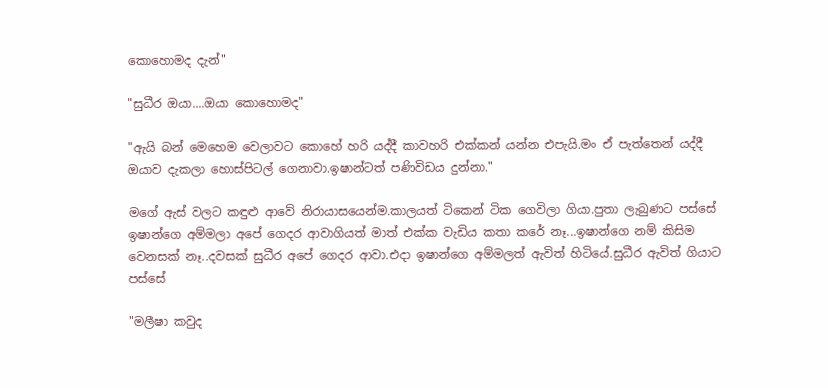කොහොමද දැන්"

"සුධීර ඔයා....ඔයා කොහොමද"

"ඇයි බන් මෙහෙම වෙලාවට කොහේ හරි යද්දී කාවහරි එක්කන් යන්න එපැයි.මං ඒ පැත්තෙන් යද්දී ඔයාව දැකලා හොස්පිටල් ගෙනාවා.ඉෂාන්ටත් පණිවිඩය දුන්නා."

මගේ ඇස් වලට කඳුළු ආවේ නිරායාසයෙන්ම.කාලයත් ටිකෙන් ටික ගෙවිලා ගියා.පුතා ලැබුණට පස්සේ ඉෂාන්ගෙ අම්මලා අපේ ගෙදර ආවාගියත් මාත් එක්ක වැඩිය කතා කරේ නෑ...ඉෂාන්ගෙ නම් කිසිම වෙනසක් නෑ..දවසක් සුධීර අපේ ගෙදර ආවා.එදා ඉෂාන්ගෙ අම්මලත් ඇවිත් හිටියේ.සුධීර ඇවිත් ගියාට පස්සේ

"මලීෂා කවුද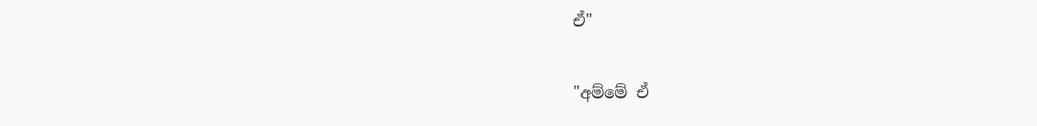ඒ"

"අම්මේ ඒ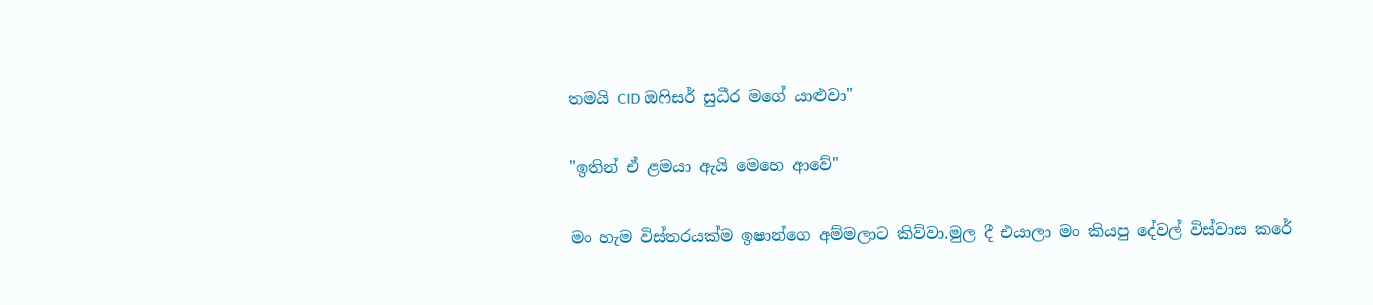තමයි CID ඔෆිසර් සුධීර මගේ යාළුවා"

"ඉතින් ඒ ළමයා ඇයි මෙහෙ ආවේ"

මං හැම විස්තරයක්ම ඉෂාන්ගෙ අම්මලාට කිව්වා.මුල දී එයාලා මං කියපු දේවල් විස්වාස කරේ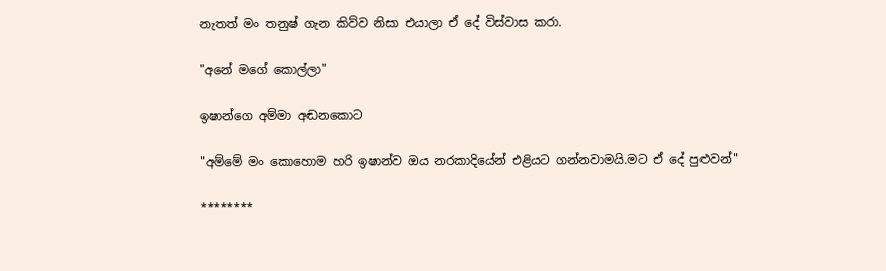නැතත් මං තනුෂ් ගැන කිව්ව නිසා එයාලා ඒ දේ විස්වාස කරා.

"අනේ මගේ කොල්ලා"

ඉෂාන්ගෙ අම්මා අඬනකොට

"අම්මේ මං කොහොම හරි ඉෂාන්ව ඔය නරකාදියේන් එළියට ගන්නවාමයි.මට ඒ දේ පුළුවන්"

********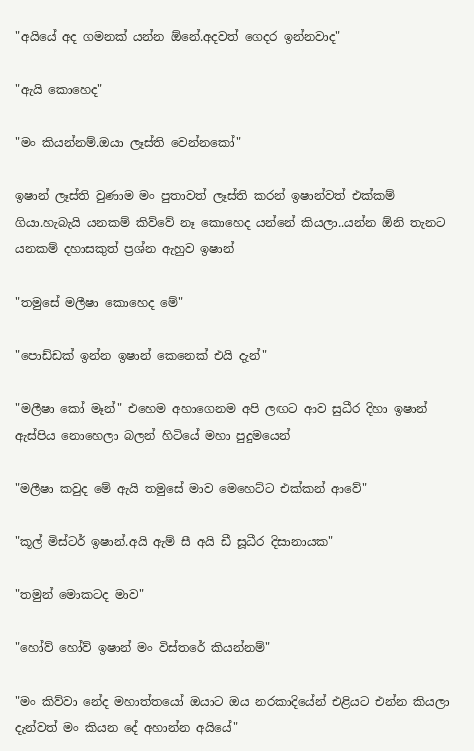"අයියේ අද ගමනක් යන්න ඕනේ.අදවත් ගෙදර ඉන්නවාද"

"ඇයි කොහෙද"

"මං කියන්නම්.ඔයා ලෑස්ති වෙන්නකෝ"

ඉෂාන් ලෑස්ති වුණාම මං පුතාවත් ලෑස්ති කරන් ඉෂාන්වත් එක්කම් ගියා.හැබැයි යනකම් කිව්වේ නෑ කොහෙද යන්නේ කියලා..යන්න ඕනි තැනට යනකම් දහාසකුත් ප්‍රශ්න ඇහුව ඉෂාන්

"තමුසේ මලීෂා කොහෙද මේ"

"පොඩ්ඩක් ඉන්න ඉෂාන් කෙනෙක් එයි දැන්"

"මලීෂා කෝ මෑන්" එහෙම අහාගෙනම අපි ලඟට ආව සුධීර දිහා ඉෂාන් ඇස්පිය නොහෙලා බලන් හිටියේ මහා පුදුමයෙන්

"මලීෂා කවුද මේ ඇයි තමුසේ මාව මෙහෙට්ට එක්කන් ආවේ"

"කූල් මිස්ටර් ඉෂාන්.අයි ඇම් සී අයි ඩී සූධීර දිසානායක"

"තමුන් මොකටද මාව"

"හෝව් හෝව් ඉෂාන් මං විස්තරේ කියන්නම්"

"මං කිව්වා නේද මහාත්තයෝ ඔයාට ඔය නරකාදියේන් එළියට එන්න කියලා දැන්වත් මං කියන දේ අහාන්න අයියේ"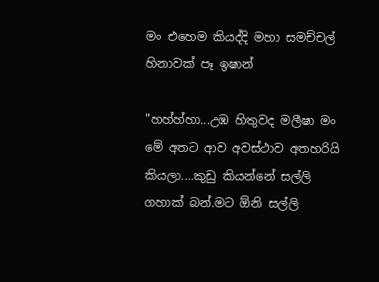මං එහෙම කියද්දි මහා සමච්චල් හිනාවක් පෑ ඉෂාන්

"හහ්හ්හා...උඹ හිතුවද මලීෂා මං මේ අතට ආව අවස්ථාව අතහරියි කියලා....කුඩු කියන්නේ සල්ලි ගහාක් බන්.මට ඕනි සල්ලි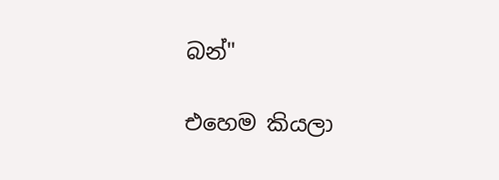බන්"

එහෙම කියලා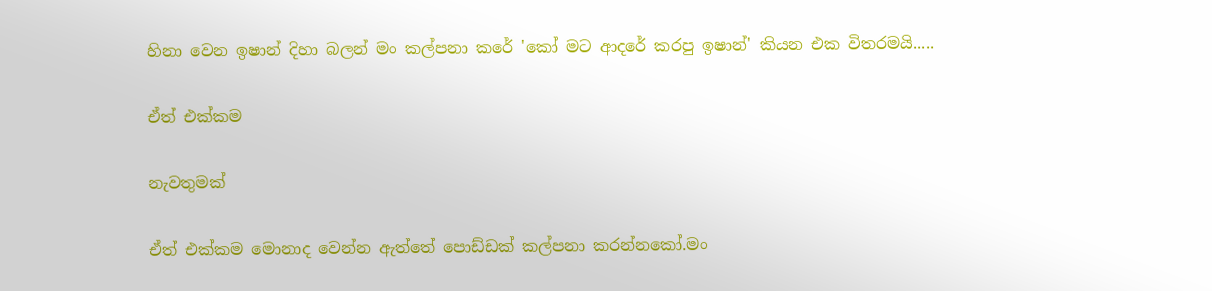හිනා වෙන ඉෂාන් දිහා බලන් මං කල්පනා කරේ 'කෝ මට ආදරේ කරපු ඉෂාන්' කියන එක විතරමයි.....

ඒත් එක්කම

නැවතුමක්

ඒත් එක්කම මොනාද වෙන්න ඇත්තේ පොඩ්ඩක් කල්පනා කරන්නකෝ.මං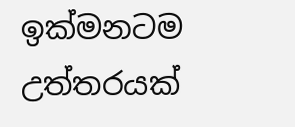ඉක්මනටම උත්තරයක්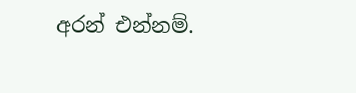අරන් එන්නම්.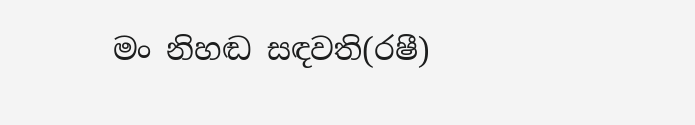මං නිහඬ සඳවති(රෂී)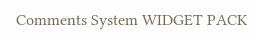Comments System WIDGET PACK